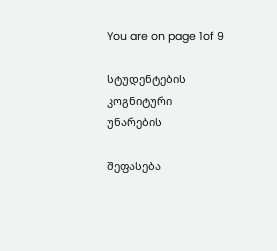You are on page 1of 9

სტუდენტების კოგნიტური უნარების

შეფასება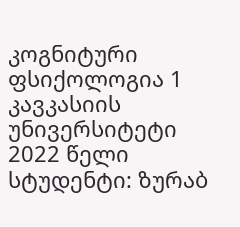კოგნიტური ფსიქოლოგია 1
კავკასიის უნივერსიტეტი
2022 წელი
სტუდენტი: ზურაბ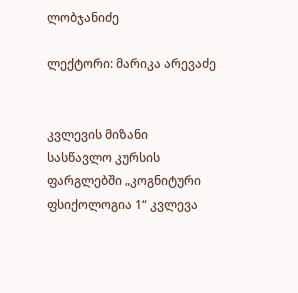ლობჯანიძე

ლექტორი: მარიკა არევაძე


კვლევის მიზანი
სასწავლო კურსის ფარგლებში „კოგნიტური ფსიქოლოგია 1“ კვლევა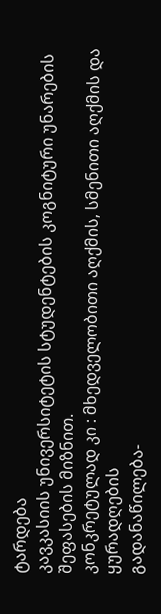ტარდება
კავკასიის უნივერსიტეტის სტუდენტების კოგნიტური უნარების შეფასების მიზნით.
კონკრეტულად კი : მხედველობითი აღქმის, სმენითი აღქმის და ყურადღების
გადანაწილება-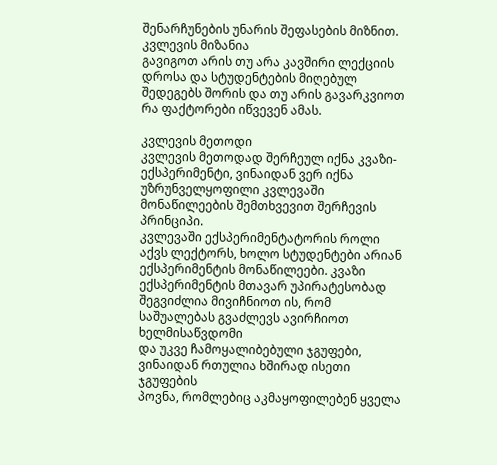შენარჩუნების უნარის შეფასების მიზნით. კვლევის მიზანია
გავიგოთ არის თუ არა კავშირი ლექციის დროსა და სტუდენტების მიღებულ
შედეგებს შორის და თუ არის გავარკვიოთ რა ფაქტორები იწვევენ ამას.

კვლევის მეთოდი
კვლევის მეთოდად შერჩეულ იქნა კვაზი-ექსპერიმენტი, ვინაიდან ვერ იქნა
უზრუნველყოფილი კვლევაში მონაწილეების შემთხვევით შერჩევის პრინციპი.
კვლევაში ექსპერიმენტატორის როლი აქვს ლექტორს, ხოლო სტუდენტები არიან
ექსპერიმენტის მონაწილეები. კვაზი ექსპერიმენტის მთავარ უპირატესობად
შეგვიძლია მივიჩნიოთ ის, რომ საშუალებას გვაძლევს ავირჩიოთ ხელმისაწვდომი
და უკვე ჩამოყალიბებული ჯგუფები, ვინაიდან რთულია ხშირად ისეთი ჯგუფების
პოვნა, რომლებიც აკმაყოფილებენ ყველა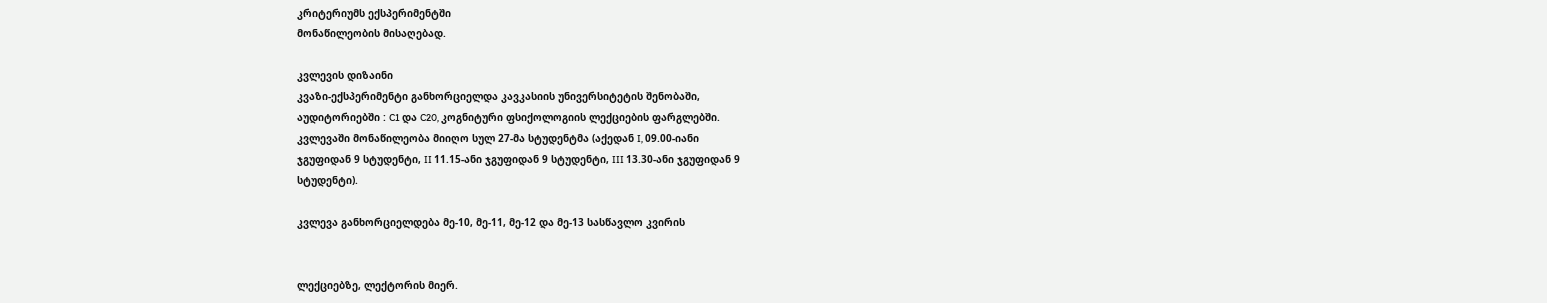კრიტერიუმს ექსპერიმენტში
მონაწილეობის მისაღებად.

კვლევის დიზაინი
კვაზი-ექსპერიმენტი განხორციელდა კავკასიის უნივერსიტეტის შენობაში,
აუდიტორიებში : C1 და C20, კოგნიტური ფსიქოლოგიის ლექციების ფარგლებში.
კვლევაში მონაწილეობა მიიღო სულ 27-მა სტუდენტმა (აქედან I, 09.00-იანი
ჯგუფიდან 9 სტუდენტი, II 11.15-ანი ჯგუფიდან 9 სტუდენტი, III 13.30-ანი ჯგუფიდან 9
სტუდენტი).

კვლევა განხორციელდება მე-10, მე-11, მე-12 და მე-13 სასწავლო კვირის


ლექციებზე, ლექტორის მიერ.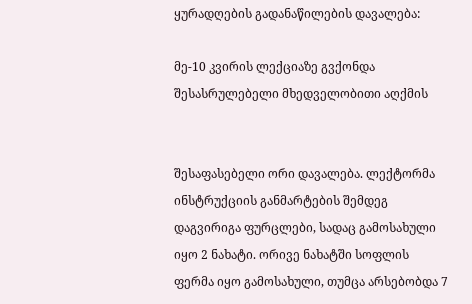ყურადღების გადანაწილების დავალება:

მე-10 კვირის ლექციაზე გვქონდა შესასრულებელი მხედველობითი აღქმის


შესაფასებელი ორი დავალება. ლექტორმა ინსტრუქციის განმარტების შემდეგ
დაგვირიგა ფურცლები, სადაც გამოსახული იყო 2 ნახატი. ორივე ნახატში სოფლის
ფერმა იყო გამოსახული, თუმცა არსებობდა 7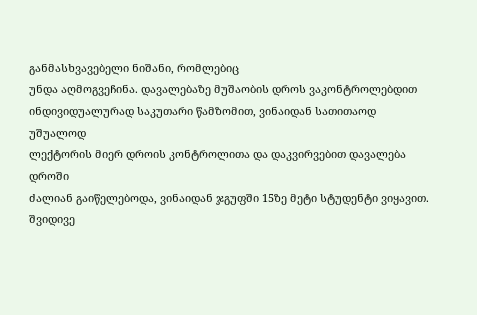განმასხვავებელი ნიშანი, რომლებიც
უნდა აღმოგვეჩინა. დავალებაზე მუშაობის დროს ვაკონტროლებდით
ინდივიდუალურად საკუთარი წამზომით, ვინაიდან სათითაოდ უშუალოდ
ლექტორის მიერ დროის კონტროლითა და დაკვირვებით დავალება დროში
ძალიან გაიწელებოდა, ვინაიდან ჯგუფში 15ზე მეტი სტუდენტი ვიყავით. შვიდივე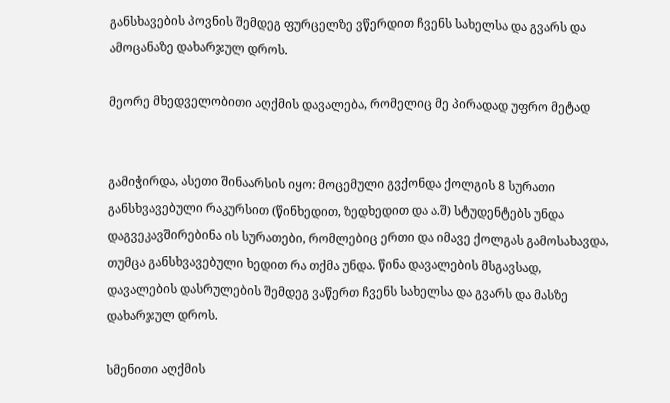განსხავების პოვნის შემდეგ ფურცელზე ვწერდით ჩვენს სახელსა და გვარს და
ამოცანაზე დახარჯულ დროს.

მეორე მხედველობითი აღქმის დავალება, რომელიც მე პირადად უფრო მეტად


გამიჭირდა, ასეთი შინაარსის იყო: მოცემული გვქონდა ქოლგის 8 სურათი
განსხვავებული რაკურსით (წინხედით, ზედხედით და ა.შ) სტუდენტებს უნდა
დაგვეკავშირებინა ის სურათები, რომლებიც ერთი და იმავე ქოლგას გამოსახავდა,
თუმცა განსხვავებული ხედით რა თქმა უნდა. წინა დავალების მსგავსად,
დავალების დასრულების შემდეგ ვაწერთ ჩვენს სახელსა და გვარს და მასზე
დახარჯულ დროს.

სმენითი აღქმის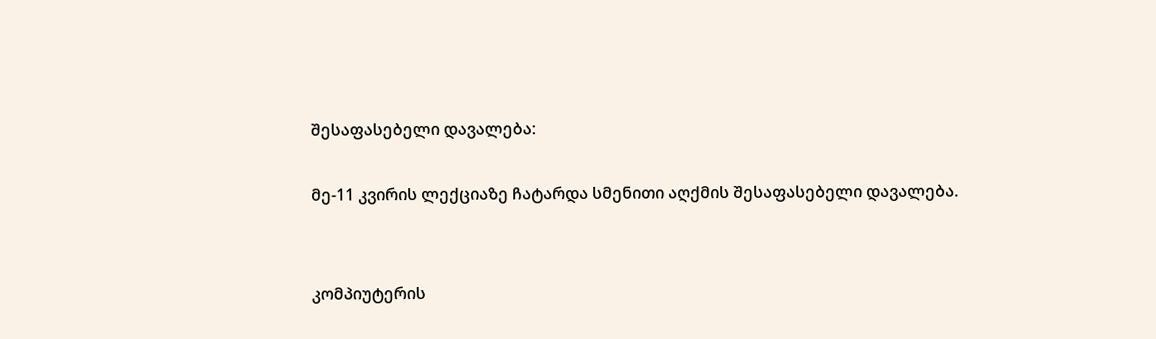შესაფასებელი დავალება:

მე-11 კვირის ლექციაზე ჩატარდა სმენითი აღქმის შესაფასებელი დავალება.


კომპიუტერის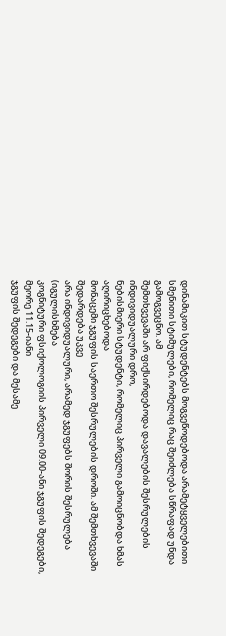დინამიკით სტუდენტებს მოგვეწოდებოდა არამეტყველებითი
სმენითი სტიმულები, რომელიც რაც შეიძლება სწრაფად უნდა გამოგვეცნო. ამ
შემთხვევაში არ ფიქსირდებოდა დავალების შესრულების ინდივიდუალური დრო,
ნებისმიერი სტუდენტი, რომელიც პირველი გამოიცნობდა ხმას აღირიცხებოდა
მონაცემი ჯგუფის საერთო შესრულების დროში. ამ შემთხვევაში შედარდება უკვე
არა ინდივიდუალური, არამედ ჯგუფებს შორის შესრულება (იგულისხმება
კოგნიტური ფსიქოლოგიის პირველი 09.00-ანი ჯგუფის შედეგები, მეორე 11.15-იანი
ჯგუფის შედეგები და მესამე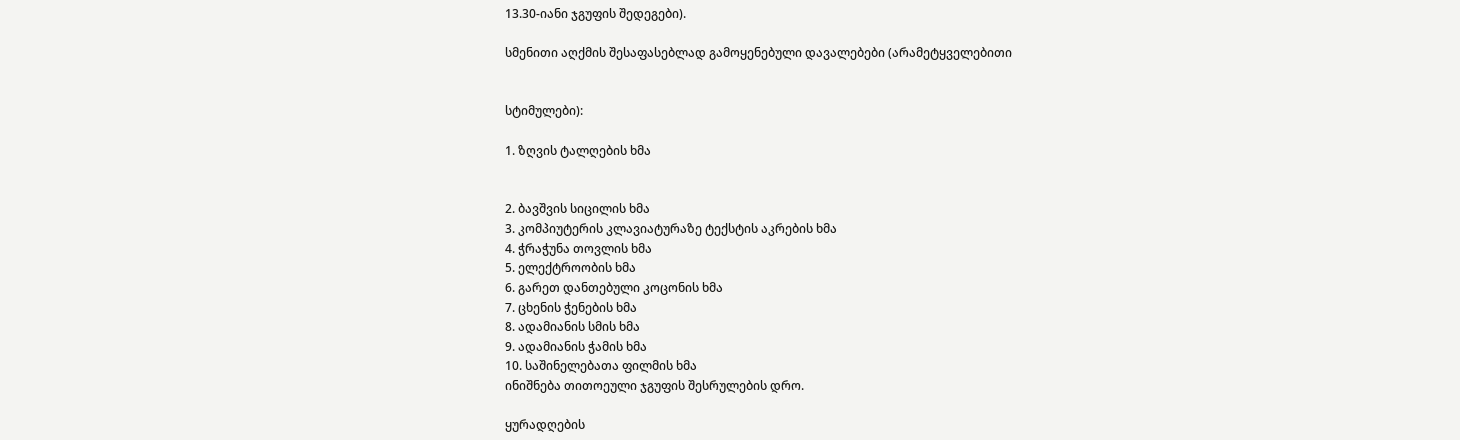13.30-იანი ჯგუფის შედეგები).

სმენითი აღქმის შესაფასებლად გამოყენებული დავალებები (არამეტყველებითი


სტიმულები):

1. ზღვის ტალღების ხმა


2. ბავშვის სიცილის ხმა
3. კომპიუტერის კლავიატურაზე ტექსტის აკრების ხმა
4. ჭრაჭუნა თოვლის ხმა
5. ელექტროობის ხმა
6. გარეთ დანთებული კოცონის ხმა
7. ცხენის ჭენების ხმა
8. ადამიანის სმის ხმა
9. ადამიანის ჭამის ხმა
10. საშინელებათა ფილმის ხმა
ინიშნება თითოეული ჯგუფის შესრულების დრო.

ყურადღების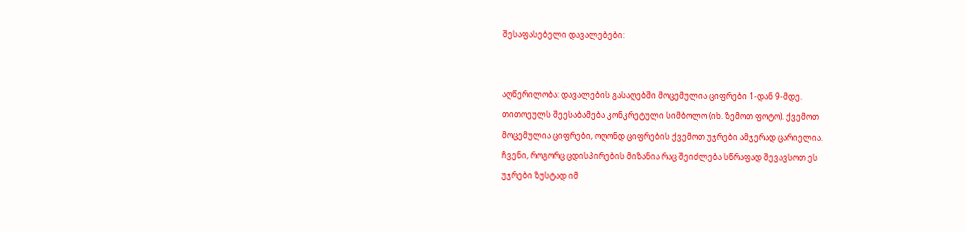შესაფასებელი დავალებები:


აღწერილობა: დავალების გასაღებში მოცემულია ციფრები 1-დან 9-მდე.
თითოეულს შეესაბამება კონკრეტული სიმბოლო (იხ. ზემოთ ფოტო). ქვემოთ
მოცემულია ციფრები, ოღონდ ციფრების ქვემოთ უჯრები ამჯერად ცარიელია.
ჩვენი, როგორც ცდისპირების მიზანია რაც შეიძლება სწრაფად შევავსოთ ეს
უჯრები ზუსტად იმ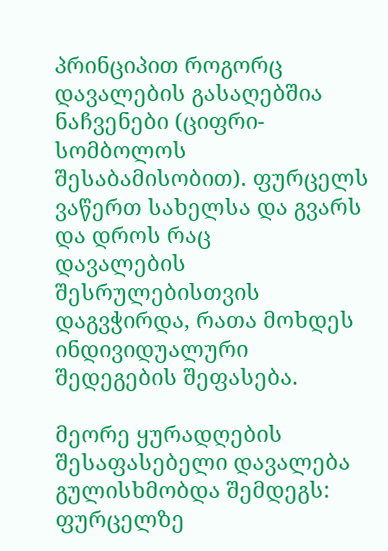პრინციპით როგორც დავალების გასაღებშია ნაჩვენები (ციფრი-
სომბოლოს შესაბამისობით). ფურცელს ვაწერთ სახელსა და გვარს და დროს რაც
დავალების შესრულებისთვის დაგვჭირდა, რათა მოხდეს ინდივიდუალური
შედეგების შეფასება.

მეორე ყურადღების შესაფასებელი დავალება გულისხმობდა შემდეგს: ფურცელზე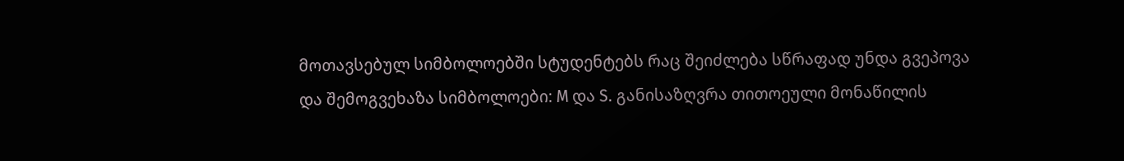მოთავსებულ სიმბოლოებში სტუდენტებს რაც შეიძლება სწრაფად უნდა გვეპოვა
და შემოგვეხაზა სიმბოლოები: M და S. განისაზღვრა თითოეული მონაწილის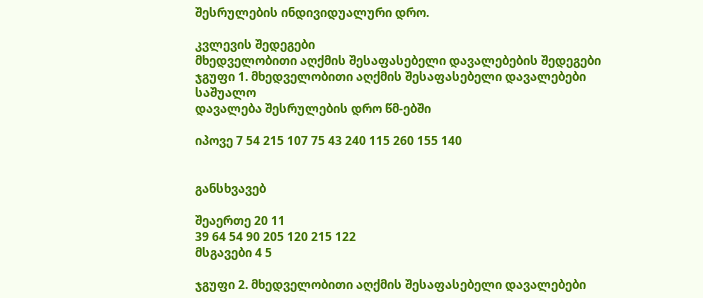შესრულების ინდივიდუალური დრო.

კვლევის შედეგები
მხედველობითი აღქმის შესაფასებელი დავალებების შედეგები
ჯგუფი 1. მხედველობითი აღქმის შესაფასებელი დავალებები
საშუალო
დავალება შესრულების დრო წმ-ებში

იპოვე 7 54 215 107 75 43 240 115 260 155 140


განსხვავებ

შეაერთე 20 11
39 64 54 90 205 120 215 122
მსგავები 4 5

ჯგუფი 2. მხედველობითი აღქმის შესაფასებელი დავალებები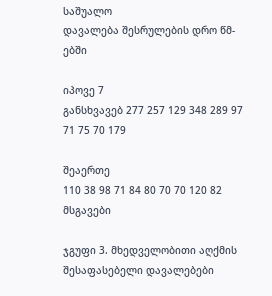საშუალო
დავალება შესრულების დრო წმ-ებში

იპოვე 7
განსხვავებ 277 257 129 348 289 97 71 75 70 179

შეაერთე
110 38 98 71 84 80 70 70 120 82
მსგავები

ჯგუფი 3. მხედველობითი აღქმის შესაფასებელი დავალებები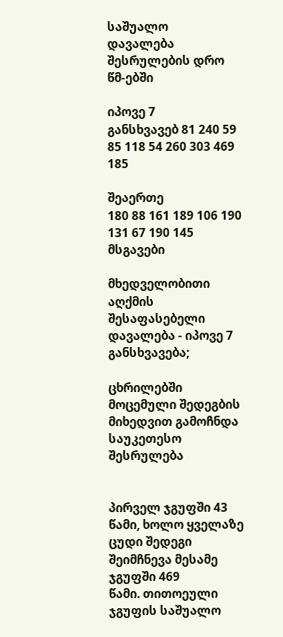საშუალო
დავალება შესრულების დრო წმ-ებში

იპოვე 7
განსხვავებ 81 240 59 85 118 54 260 303 469 185

შეაერთე
180 88 161 189 106 190 131 67 190 145
მსგავები

მხედველობითი აღქმის შესაფასებელი დავალება - იპოვე 7 განსხვავება;

ცხრილებში მოცემული შედეგბის მიხედვით გამოჩნდა საუკეთესო შესრულება


პირველ ჯგუფში 43 წამი, ხოლო ყველაზე ცუდი შედეგი შეიმჩნევა მესამე ჯგუფში 469
წამი. თითოეული ჯგუფის საშუალო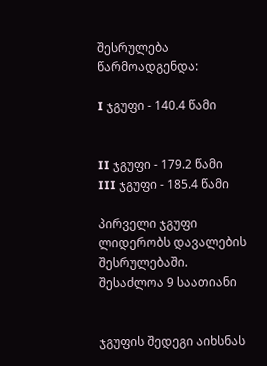შესრულება წარმოადგენდა:

I ჯგუფი - 140.4 წამი


II ჯგუფი - 179.2 წამი
III ჯგუფი - 185.4 წამი

პირველი ჯგუფი ლიდერობს დავალების შესრულებაში. შესაძლოა 9 საათიანი


ჯგუფის შედეგი აიხსნას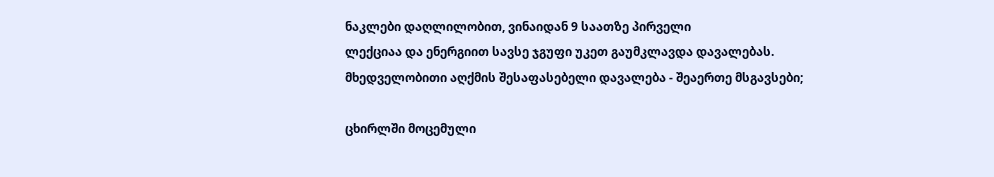ნაკლები დაღლილობით, ვინაიდან 9 საათზე პირველი
ლექციაა და ენერგიით სავსე ჯგუფი უკეთ გაუმკლავდა დავალებას.
მხედველობითი აღქმის შესაფასებელი დავალება - შეაერთე მსგავსები;

ცხირლში მოცემული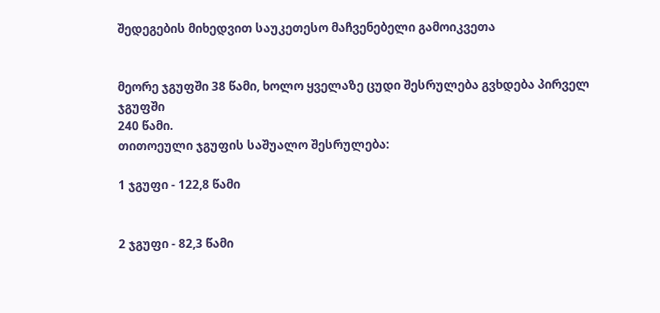შედეგების მიხედვით საუკეთესო მაჩვენებელი გამოიკვეთა


მეორე ჯგუფში 38 წამი, ხოლო ყველაზე ცუდი შესრულება გვხდება პირველ ჯგუფში
240 წამი.
თითოეული ჯგუფის საშუალო შესრულება:

1 ჯგუფი - 122,8 წამი


2 ჯგუფი - 82,3 წამი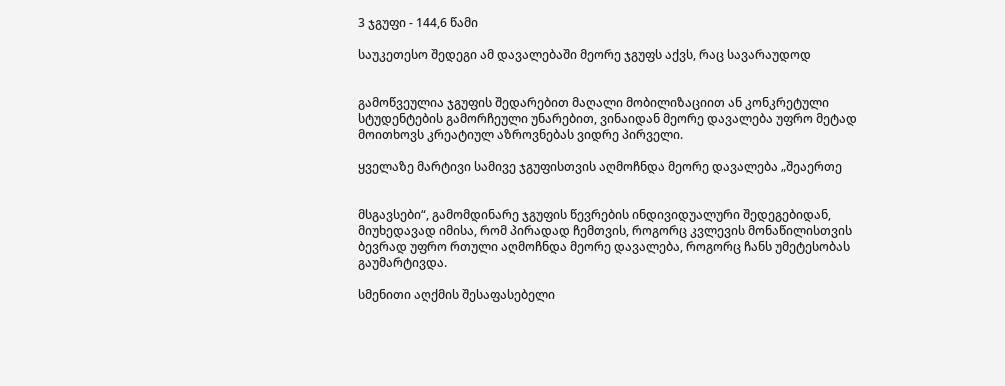3 ჯგუფი - 144,6 წამი

საუკეთესო შედეგი ამ დავალებაში მეორე ჯგუფს აქვს, რაც სავარაუდოდ


გამოწვეულია ჯგუფის შედარებით მაღალი მობილიზაციით ან კონკრეტული
სტუდენტების გამორჩეული უნარებით, ვინაიდან მეორე დავალება უფრო მეტად
მოითხოვს კრეატიულ აზროვნებას ვიდრე პირველი.

ყველაზე მარტივი სამივე ჯგუფისთვის აღმოჩნდა მეორე დავალება „შეაერთე


მსგავსები“, გამომდინარე ჯგუფის წევრების ინდივიდუალური შედეგებიდან,
მიუხედავად იმისა, რომ პირადად ჩემთვის, როგორც კვლევის მონაწილისთვის
ბევრად უფრო რთული აღმოჩნდა მეორე დავალება, როგორც ჩანს უმეტესობას
გაუმარტივდა.

სმენითი აღქმის შესაფასებელი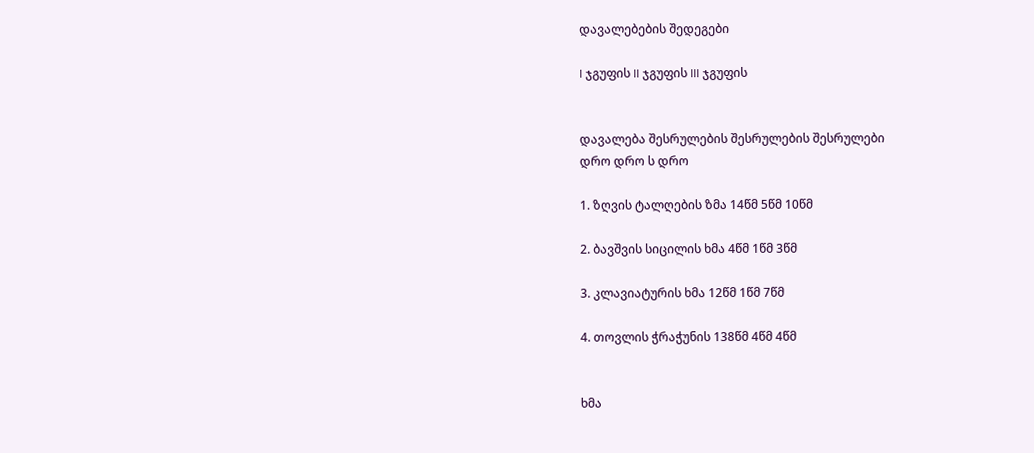დავალებების შედეგები

I ჯგუფის II ჯგუფის III ჯგუფის


დავალება შესრულების შესრულების შესრულები
დრო დრო ს დრო

1. ზღვის ტალღების ზმა 14წმ 5წმ 10წმ

2. ბავშვის სიცილის ხმა 4წმ 1წმ 3წმ

3. კლავიატურის ხმა 12წმ 1წმ 7წმ

4. თოვლის ჭრაჭუნის 138წმ 4წმ 4წმ


ხმა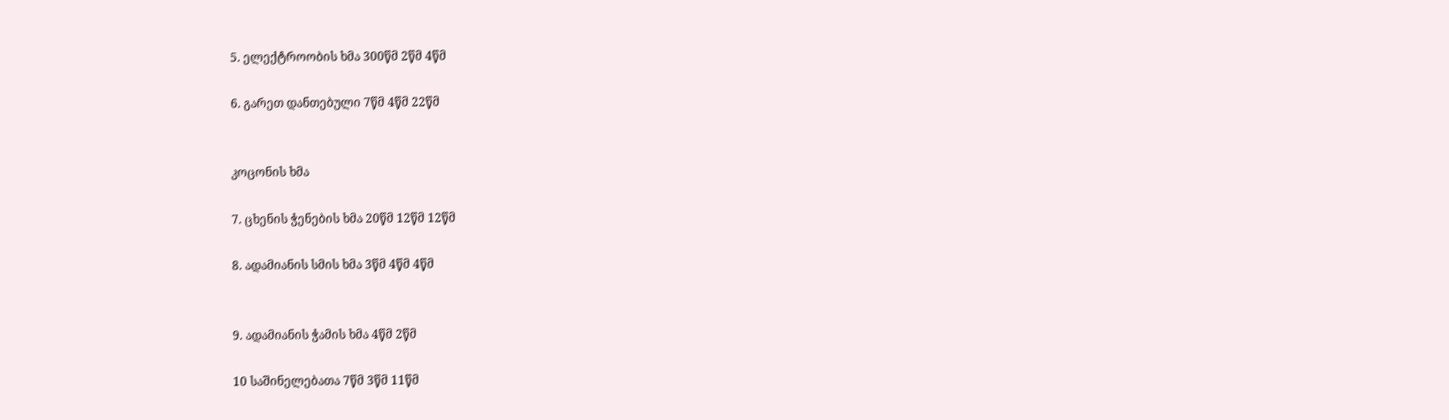5. ელექტროობის ხმა 300წმ 2წმ 4წმ

6. გარეთ დანთებული 7წმ 4წმ 22წმ


კოცონის ხმა

7. ცხენის ჭენების ხმა 20წმ 12წმ 12წმ

8. ადამიანის სმის ხმა 3წმ 4წმ 4წმ


9. ადამიანის ჭამის ხმა 4წმ 2წმ

10 საშინელებათა 7წმ 3წმ 11წმ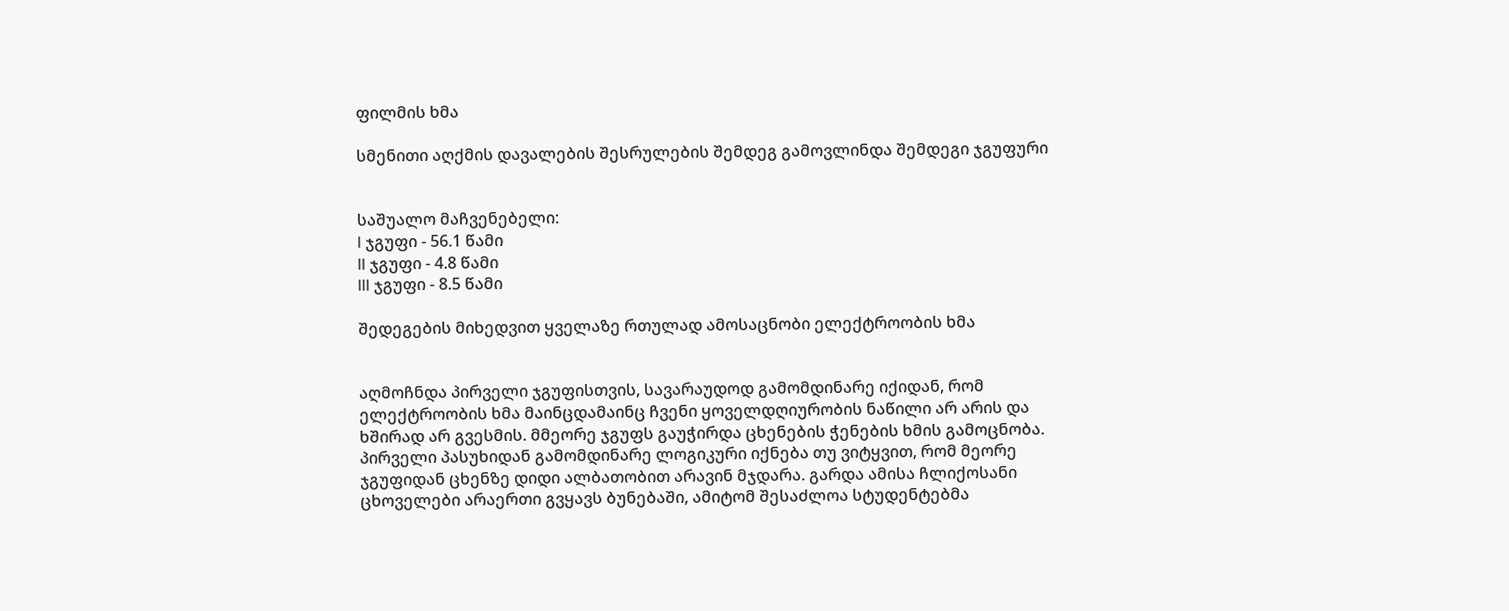ფილმის ხმა

სმენითი აღქმის დავალების შესრულების შემდეგ გამოვლინდა შემდეგი ჯგუფური


საშუალო მაჩვენებელი:
I ჯგუფი - 56.1 წამი
II ჯგუფი - 4.8 წამი
III ჯგუფი - 8.5 წამი

შედეგების მიხედვით ყველაზე რთულად ამოსაცნობი ელექტროობის ხმა


აღმოჩნდა პირველი ჯგუფისთვის, სავარაუდოდ გამომდინარე იქიდან, რომ
ელექტროობის ხმა მაინცდამაინც ჩვენი ყოველდღიურობის ნაწილი არ არის და
ხშირად არ გვესმის. მმეორე ჯგუფს გაუჭირდა ცხენების ჭენების ხმის გამოცნობა.
პირველი პასუხიდან გამომდინარე ლოგიკური იქნება თუ ვიტყვით, რომ მეორე
ჯგუფიდან ცხენზე დიდი ალბათობით არავინ მჯდარა. გარდა ამისა ჩლიქოსანი
ცხოველები არაერთი გვყავს ბუნებაში, ამიტომ შესაძლოა სტუდენტებმა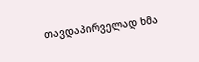თავდაპირველად ხმა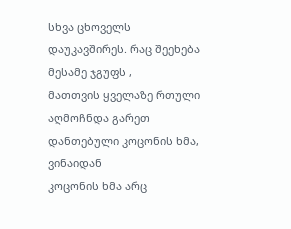სხვა ცხოველს დაუკავშირეს. რაც შეეხება მესამე ჯგუფს ,
მათთვის ყველაზე რთული აღმოჩნდა გარეთ დანთებული კოცონის ხმა, ვინაიდან
კოცონის ხმა არც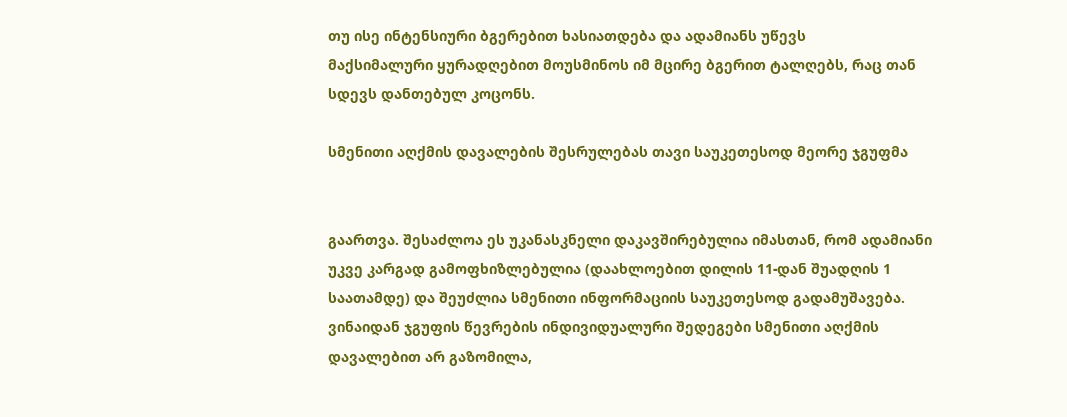თუ ისე ინტენსიური ბგერებით ხასიათდება და ადამიანს უწევს
მაქსიმალური ყურადღებით მოუსმინოს იმ მცირე ბგერით ტალღებს, რაც თან
სდევს დანთებულ კოცონს.

სმენითი აღქმის დავალების შესრულებას თავი საუკეთესოდ მეორე ჯგუფმა


გაართვა. შესაძლოა ეს უკანასკნელი დაკავშირებულია იმასთან, რომ ადამიანი
უკვე კარგად გამოფხიზლებულია (დაახლოებით დილის 11-დან შუადღის 1
საათამდე) და შეუძლია სმენითი ინფორმაციის საუკეთესოდ გადამუშავება.
ვინაიდან ჯგუფის წევრების ინდივიდუალური შედეგები სმენითი აღქმის
დავალებით არ გაზომილა,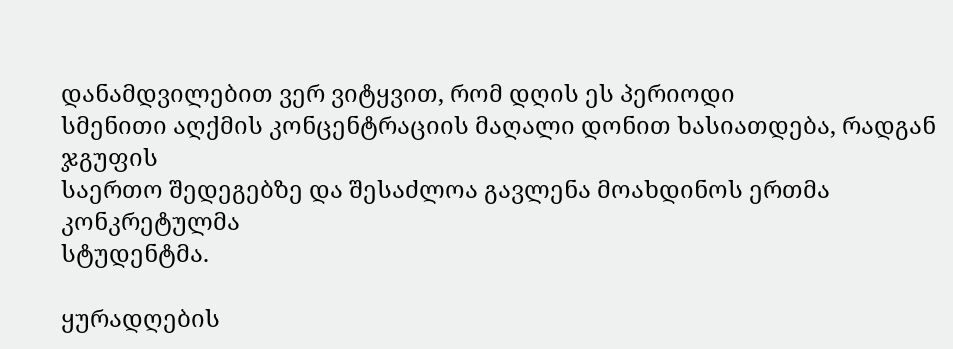დანამდვილებით ვერ ვიტყვით, რომ დღის ეს პერიოდი
სმენითი აღქმის კონცენტრაციის მაღალი დონით ხასიათდება, რადგან ჯგუფის
საერთო შედეგებზე და შესაძლოა გავლენა მოახდინოს ერთმა კონკრეტულმა
სტუდენტმა.

ყურადღების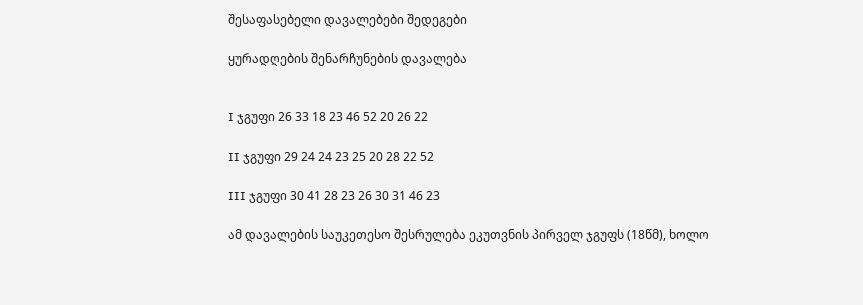შესაფასებელი დავალებები შედეგები

ყურადღების შენარჩუნების დავალება


I ჯგუფი 26 33 18 23 46 52 20 26 22

II ჯგუფი 29 24 24 23 25 20 28 22 52

III ჯგუფი 30 41 28 23 26 30 31 46 23

ამ დავალების საუკეთესო შესრულება ეკუთვნის პირველ ჯგუფს (18წმ), ხოლო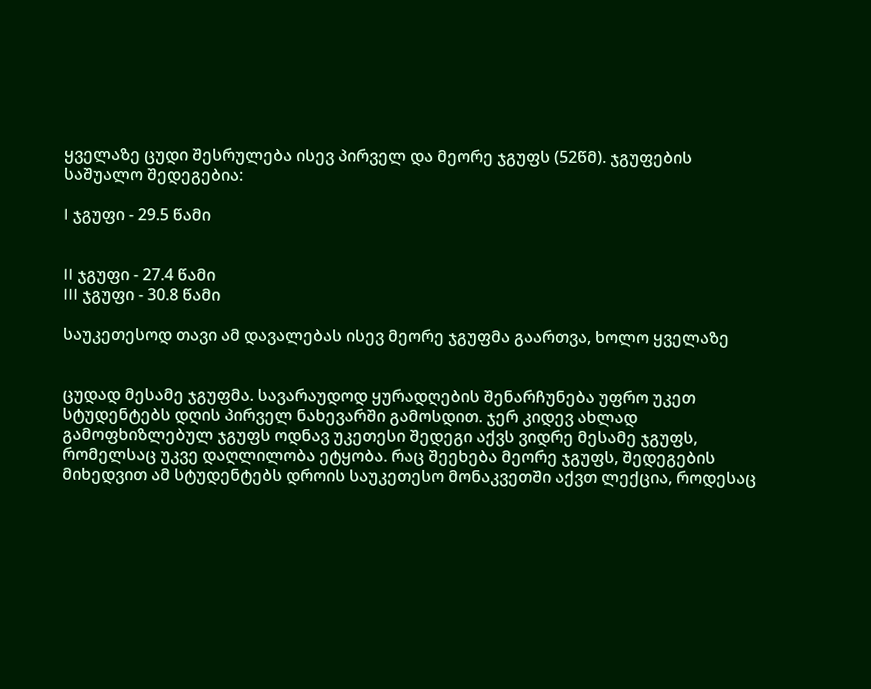ყველაზე ცუდი შესრულება ისევ პირველ და მეორე ჯგუფს (52წმ). ჯგუფების
საშუალო შედეგებია:

I ჯგუფი - 29.5 წამი


II ჯგუფი - 27.4 წამი
III ჯგუფი - 30.8 წამი

საუკეთესოდ თავი ამ დავალებას ისევ მეორე ჯგუფმა გაართვა, ხოლო ყველაზე


ცუდად მესამე ჯგუფმა. სავარაუდოდ ყურადღების შენარჩუნება უფრო უკეთ
სტუდენტებს დღის პირველ ნახევარში გამოსდით. ჯერ კიდევ ახლად
გამოფხიზლებულ ჯგუფს ოდნავ უკეთესი შედეგი აქვს ვიდრე მესამე ჯგუფს,
რომელსაც უკვე დაღლილობა ეტყობა. რაც შეეხება მეორე ჯგუფს, შედეგების
მიხედვით ამ სტუდენტებს დროის საუკეთესო მონაკვეთში აქვთ ლექცია, როდესაც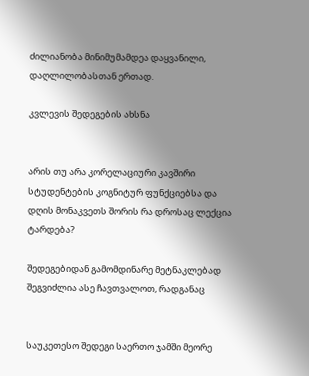ძილიანობა მინიმუმამდეა დაყვანილი, დაღლილობასთან ერთად.

კვლევის შედეგების ახსნა


არის თუ არა კორელაციური კავშირი სტუდენტების კოგნიტურ ფუნქციებსა და
დღის მონაკვეთს შორის რა დროსაც ლექცია ტარდება?

შედეგებიდან გამომდინარე მეტნაკლებად შეგვიძლია ასე ჩავთვალოთ, რადგანაც


საუკეთესო შედეგი საერთო ჯამში მეორე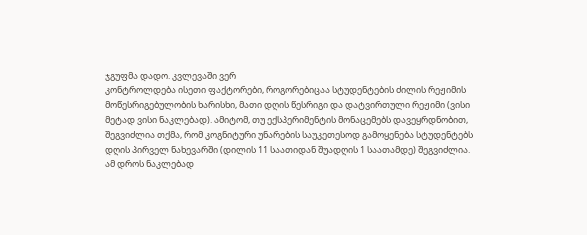ჯგუფმა დადო. კვლევაში ვერ
კონტროლდება ისეთი ფაქტორები, როგორებიცაა სტუდენტების ძილის რეჟიმის
მოწესრიგებულობის ხარისხი, მათი დღის წესრიგი და დატვირთული რეჟიმი (ვისი
მეტად ვისი ნაკლებად). ამიტომ, თუ ექსპერიმენტის მონაცემებს დავეყრდნობით,
შეგვიძლია თქმა, რომ კოგნიტური უნარების საუკეთესოდ გამოყენება სტუდენტებს
დღის პირველ ნახევარში (დილის 11 საათიდან შუადღის 1 საათამდე) შეგვიძლია.
ამ დროს ნაკლებად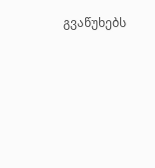გვაწუხებს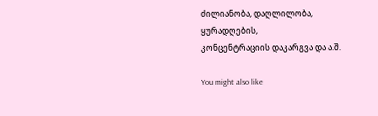ძილიანობა, დაღლილობა, ყურადღების,
კონცენტრაციის დაკარგვა და ა.შ.

You might also like